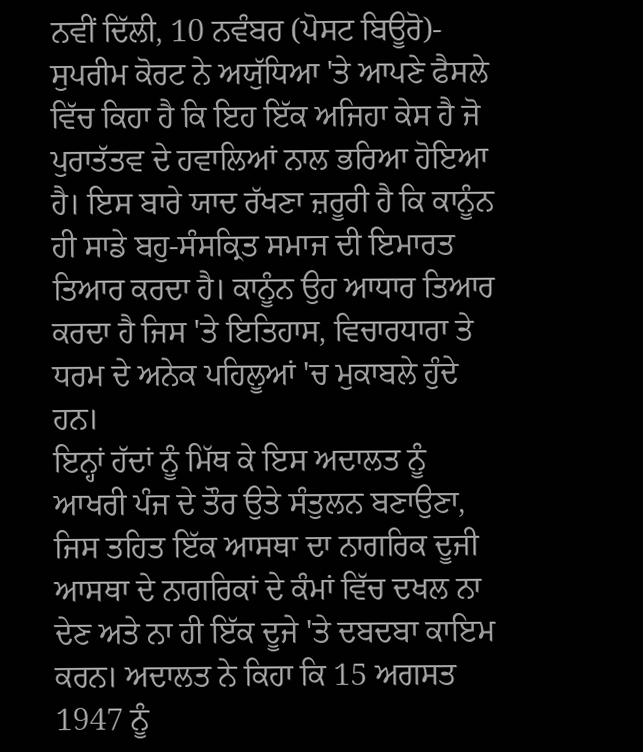ਨਵੀਂ ਦਿੱਲੀ, 10 ਨਵੰਬਰ (ਪੋਸਟ ਬਿਊਰੋ)- ਸੁਪਰੀਮ ਕੋਰਟ ਨੇ ਅਯੁੱਧਿਆ 'ਤੇ ਆਪਣੇ ਫੈਸਲੇ ਵਿੱਚ ਕਿਹਾ ਹੈ ਕਿ ਇਹ ਇੱਕ ਅਜਿਹਾ ਕੇਸ ਹੈ ਜੋ ਪੁਰਾਤੱਤਵ ਦੇ ਹਵਾਲਿਆਂ ਨਾਲ ਭਰਿਆ ਹੋਇਆ ਹੈ। ਇਸ ਬਾਰੇ ਯਾਦ ਰੱਖਣਾ ਜ਼ਰੂਰੀ ਹੈ ਕਿ ਕਾਨੂੰਨ ਹੀ ਸਾਡੇ ਬਹੁ-ਸੰਸਕ੍ਰਿਤ ਸਮਾਜ ਦੀ ਇਮਾਰਤ ਤਿਆਰ ਕਰਦਾ ਹੈ। ਕਾਨੂੰਨ ਉਹ ਆਧਾਰ ਤਿਆਰ ਕਰਦਾ ਹੈ ਜਿਸ 'ਤੇ ਇਤਿਹਾਸ, ਵਿਚਾਰਧਾਰਾ ਤੇ ਧਰਮ ਦੇ ਅਨੇਕ ਪਹਿਲੂਆਂ 'ਚ ਮੁਕਾਬਲੇ ਹੁੰਦੇ ਹਨ।
ਇਨ੍ਹਾਂ ਹੱਦਾਂ ਨੂੰ ਮਿੱਥ ਕੇ ਇਸ ਅਦਾਲਤ ਨੂੰ ਆਖਰੀ ਪੰਜ ਦੇ ਤੌਰ ਉਤੇ ਸੰਤੁਲਨ ਬਣਾਉਣਾ, ਜਿਸ ਤਹਿਤ ਇੱਕ ਆਸਥਾ ਦਾ ਨਾਗਰਿਕ ਦੂਜੀ ਆਸਥਾ ਦੇ ਨਾਗਰਿਕਾਂ ਦੇ ਕੰਮਾਂ ਵਿੱਚ ਦਖਲ ਨਾ ਦੇਣ ਅਤੇ ਨਾ ਹੀ ਇੱਕ ਦੂਜੇ 'ਤੇ ਦਬਦਬਾ ਕਾਇਮ ਕਰਨ। ਅਦਾਲਤ ਨੇ ਕਿਹਾ ਕਿ 15 ਅਗਸਤ 1947 ਨੂੰ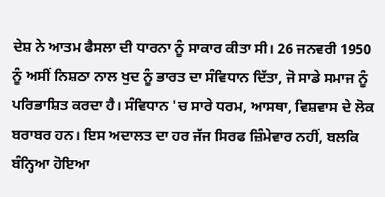ਦੇਸ਼ ਨੇ ਆਤਮ ਫੈਸਲਾ ਦੀ ਧਾਰਨਾ ਨੂੰ ਸਾਕਾਰ ਕੀਤਾ ਸੀ। 26 ਜਨਵਰੀ 1950 ਨੂੰ ਅਸੀਂ ਨਿਸ਼ਠਾ ਨਾਲ ਖੁਦ ਨੂੰ ਭਾਰਤ ਦਾ ਸੰਵਿਧਾਨ ਦਿੱਤਾ, ਜੋ ਸਾਡੇ ਸਮਾਜ ਨੂੰ ਪਰਿਭਾਸ਼ਿਤ ਕਰਦਾ ਹੈ। ਸੰਵਿਧਾਨ 'ਚ ਸਾਰੇ ਧਰਮ, ਆਸਥਾ, ਵਿਸ਼ਵਾਸ ਦੇ ਲੋਕ ਬਰਾਬਰ ਹਨ। ਇਸ ਅਦਾਲਤ ਦਾ ਹਰ ਜੱਜ ਸਿਰਫ ਜ਼ਿੰਮੇਵਾਰ ਨਹੀਂ, ਬਲਕਿ ਬੰਨ੍ਹਿਆ ਹੋਇਆ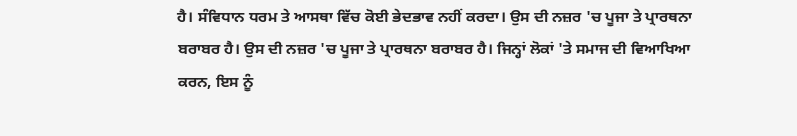ਹੈ। ਸੰਵਿਧਾਨ ਧਰਮ ਤੇ ਆਸਥਾ ਵਿੱਚ ਕੋਈ ਭੇਦਭਾਵ ਨਹੀਂ ਕਰਦਾ। ਉਸ ਦੀ ਨਜ਼ਰ 'ਚ ਪੂਜਾ ਤੇ ਪ੍ਰਾਰਥਨਾ ਬਰਾਬਰ ਹੈ। ਉਸ ਦੀ ਨਜ਼ਰ 'ਚ ਪੂਜਾ ਤੇ ਪ੍ਰਾਰਥਨਾ ਬਰਾਬਰ ਹੈ। ਜਿਨ੍ਹਾਂ ਲੋਕਾਂ 'ਤੇ ਸਮਾਜ ਦੀ ਵਿਆਖਿਆ ਕਰਨ, ਇਸ ਨੂੰ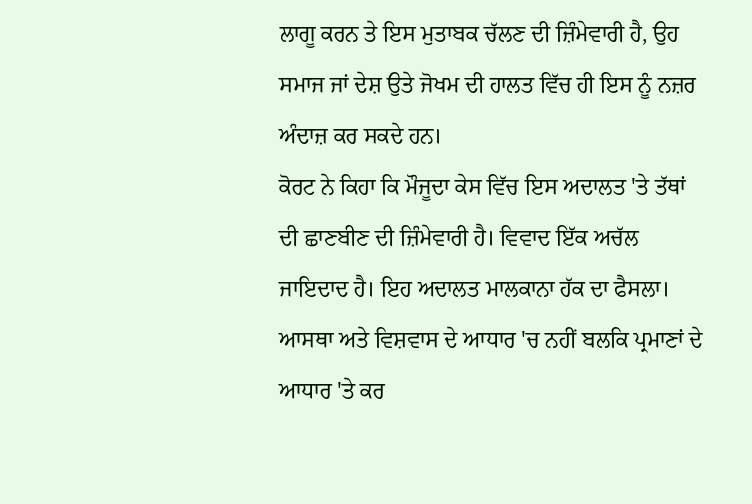ਲਾਗੂ ਕਰਨ ਤੇ ਇਸ ਮੁਤਾਬਕ ਚੱਲਣ ਦੀ ਜ਼ਿੰਮੇਵਾਰੀ ਹੈ, ਉਹ ਸਮਾਜ ਜਾਂ ਦੇਸ਼ ਉਤੇ ਜੋਖਮ ਦੀ ਹਾਲਤ ਵਿੱਚ ਹੀ ਇਸ ਨੂੰ ਨਜ਼ਰ ਅੰਦਾਜ਼ ਕਰ ਸਕਦੇ ਹਨ।
ਕੋਰਟ ਨੇ ਕਿਹਾ ਕਿ ਮੌਜੂਦਾ ਕੇਸ ਵਿੱਚ ਇਸ ਅਦਾਲਤ 'ਤੇ ਤੱਥਾਂ ਦੀ ਛਾਣਬੀਣ ਦੀ ਜ਼ਿੰਮੇਵਾਰੀ ਹੈ। ਵਿਵਾਦ ਇੱਕ ਅਚੱਲ ਜਾਇਦਾਦ ਹੈ। ਇਹ ਅਦਾਲਤ ਮਾਲਕਾਨਾ ਹੱਕ ਦਾ ਫੈਸਲਾ। ਆਸਥਾ ਅਤੇ ਵਿਸ਼ਵਾਸ ਦੇ ਆਧਾਰ 'ਚ ਨਹੀਂ ਬਲਕਿ ਪ੍ਰਮਾਣਾਂ ਦੇ ਆਧਾਰ 'ਤੇ ਕਰ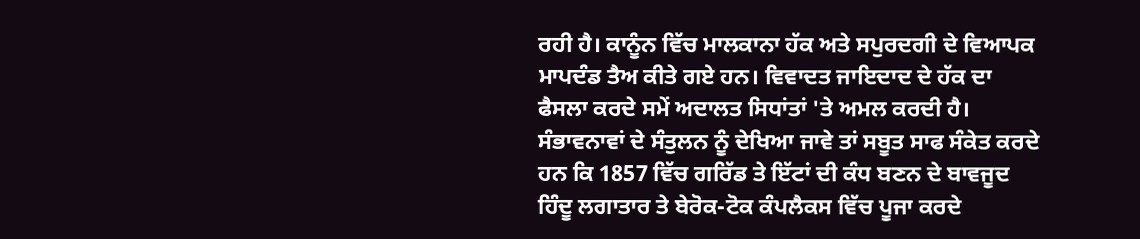ਰਹੀ ਹੈ। ਕਾਨੂੰਨ ਵਿੱਚ ਮਾਲਕਾਨਾ ਹੱਕ ਅਤੇ ਸਪੁਰਦਗੀ ਦੇ ਵਿਆਪਕ ਮਾਪਦੰਡ ਤੈਅ ਕੀਤੇ ਗਏ ਹਨ। ਵਿਵਾਦਤ ਜਾਇਦਾਦ ਦੇ ਹੱਕ ਦਾ ਫੈਸਲਾ ਕਰਦੇ ਸਮੇਂ ਅਦਾਲਤ ਸਿਧਾਂਤਾਂ 'ਤੇ ਅਮਲ ਕਰਦੀ ਹੈ। ਸੰਭਾਵਨਾਵਾਂ ਦੇ ਸੰਤੁਲਨ ਨੂੰ ਦੇਖਿਆ ਜਾਵੇ ਤਾਂ ਸਬੂਤ ਸਾਫ ਸੰਕੇਤ ਕਰਦੇ ਹਨ ਕਿ 1857 ਵਿੱਚ ਗਰਿੱਡ ਤੇ ਇੱਟਾਂ ਦੀ ਕੰਧ ਬਣਨ ਦੇ ਬਾਵਜੂਦ ਹਿੰਦੂ ਲਗਾਤਾਰ ਤੇ ਬੇਰੋਕ-ਟੋਕ ਕੰਪਲੈਕਸ ਵਿੱਚ ਪੂਜਾ ਕਰਦੇ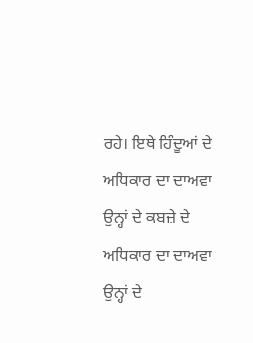ਰਹੇ। ਇਥੇ ਹਿੰਦੂਆਂ ਦੇ ਅਧਿਕਾਰ ਦਾ ਦਾਅਵਾ ਉਨ੍ਹਾਂ ਦੇ ਕਬਜ਼ੇ ਦੇ ਅਧਿਕਾਰ ਦਾ ਦਾਅਵਾ ਉਨ੍ਹਾਂ ਦੇ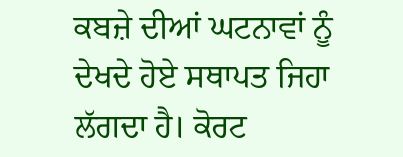ਕਬਜ਼ੇ ਦੀਆਂ ਘਟਨਾਵਾਂ ਨੂੰ ਦੇਖਦੇ ਹੋਏ ਸਥਾਪਤ ਜਿਹਾ ਲੱਗਦਾ ਹੈ। ਕੋਰਟ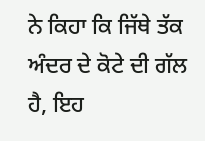ਨੇ ਕਿਹਾ ਕਿ ਜਿੱਥੇ ਤੱਕ ਅੰਦਰ ਦੇ ਕੋਟੇ ਦੀ ਗੱਲ ਹੈ, ਇਹ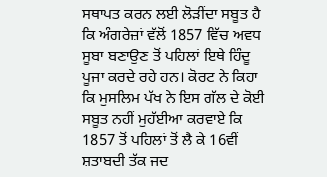ਸਥਾਪਤ ਕਰਨ ਲਈ ਲੋੜੀਂਦਾ ਸਬੂਤ ਹੈ ਕਿ ਅੰਗਰੇਜ਼ਾਂ ਵੱਲੋਂ 1857 ਵਿੱਚ ਅਵਧ ਸੂਬਾ ਬਣਾਉਣ ਤੋਂ ਪਹਿਲਾਂ ਇਥੇ ਹਿੰਦੂ ਪੂਜਾ ਕਰਦੇ ਰਹੇ ਹਨ। ਕੋਰਟ ਨੇ ਕਿਹਾ ਕਿ ਮੁਸਲਿਮ ਪੱਖ ਨੇ ਇਸ ਗੱਲ ਦੇ ਕੋਈ ਸਬੂਤ ਨਹੀਂ ਮੁਹੱਈਆ ਕਰਵਾਏ ਕਿ 1857 ਤੋਂ ਪਹਿਲਾਂ ਤੋਂ ਲੈ ਕੇ 16ਵੀਂ ਸ਼ਤਾਬਦੀ ਤੱਕ ਜਦ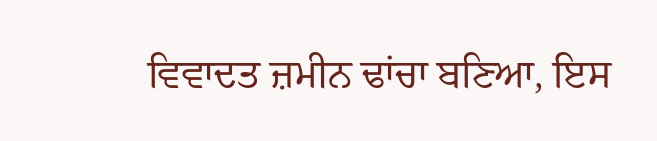ਵਿਵਾਦਤ ਜ਼ਮੀਨ ਢਾਂਚਾ ਬਣਿਆ, ਇਸ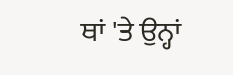ਥਾਂ 'ਤੇ ਉਨ੍ਹਾਂ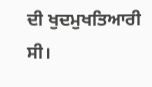ਦੀ ਖੁਦਮੁਖਤਿਆਰੀ ਸੀ।